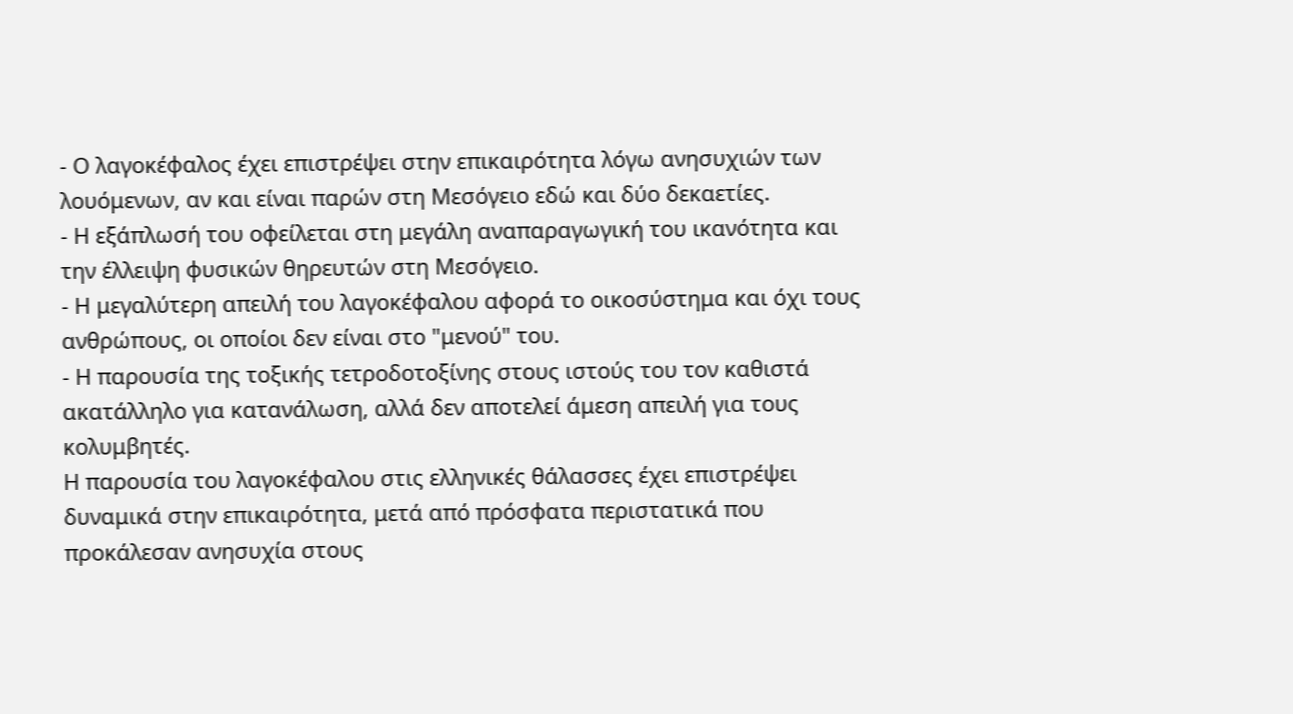- Ο λαγοκέφαλος έχει επιστρέψει στην επικαιρότητα λόγω ανησυχιών των λουόμενων, αν και είναι παρών στη Μεσόγειο εδώ και δύο δεκαετίες.
- Η εξάπλωσή του οφείλεται στη μεγάλη αναπαραγωγική του ικανότητα και την έλλειψη φυσικών θηρευτών στη Μεσόγειο.
- Η μεγαλύτερη απειλή του λαγοκέφαλου αφορά το οικοσύστημα και όχι τους ανθρώπους, οι οποίοι δεν είναι στο "μενού" του.
- Η παρουσία της τοξικής τετροδοτοξίνης στους ιστούς του τον καθιστά ακατάλληλο για κατανάλωση, αλλά δεν αποτελεί άμεση απειλή για τους κολυμβητές.
Η παρουσία του λαγοκέφαλου στις ελληνικές θάλασσες έχει επιστρέψει δυναμικά στην επικαιρότητα, μετά από πρόσφατα περιστατικά που προκάλεσαν ανησυχία στους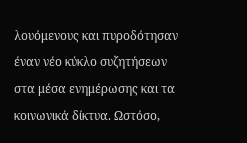λουόμενους και πυροδότησαν έναν νέο κύκλο συζητήσεων στα μέσα ενημέρωσης και τα κοινωνικά δίκτυα. Ωστόσο,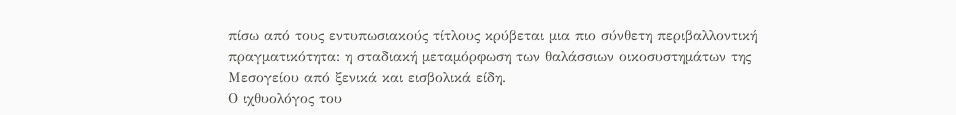πίσω από τους εντυπωσιακούς τίτλους κρύβεται μια πιο σύνθετη περιβαλλοντική πραγματικότητα: η σταδιακή μεταμόρφωση των θαλάσσιων οικοσυστημάτων της Μεσογείου από ξενικά και εισβολικά είδη.
Ο ιχθυολόγος του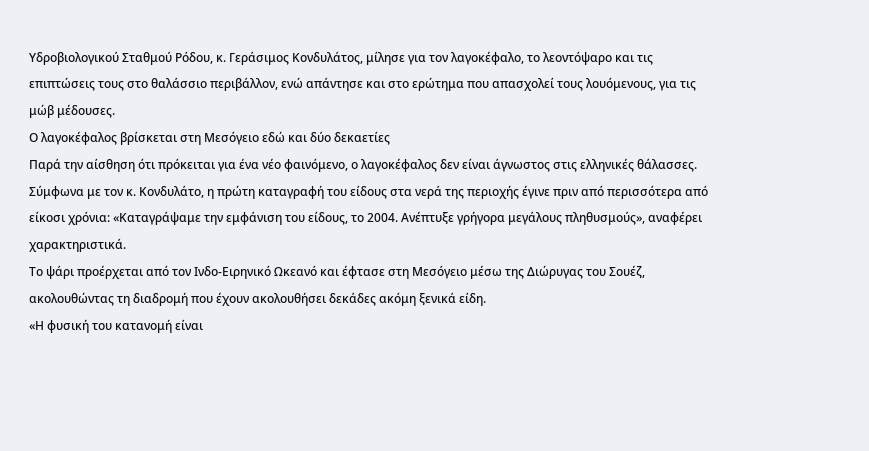Υδροβιολογικού Σταθμού Ρόδου, κ. Γεράσιμος Κονδυλάτος, μίλησε για τον λαγοκέφαλο, το λεοντόψαρο και τις επιπτώσεις τους στο θαλάσσιο περιβάλλον, ενώ απάντησε και στο ερώτημα που απασχολεί τους λουόμενους, για τις μώβ μέδουσες.
Ο λαγοκέφαλος βρίσκεται στη Μεσόγειο εδώ και δύο δεκαετίες
Παρά την αίσθηση ότι πρόκειται για ένα νέο φαινόμενο, ο λαγοκέφαλος δεν είναι άγνωστος στις ελληνικές θάλασσες. Σύμφωνα με τον κ. Κονδυλάτο, η πρώτη καταγραφή του είδους στα νερά της περιοχής έγινε πριν από περισσότερα από είκοσι χρόνια: «Καταγράψαμε την εμφάνιση του είδους, το 2004. Ανέπτυξε γρήγορα μεγάλους πληθυσμούς», αναφέρει χαρακτηριστικά.
Το ψάρι προέρχεται από τον Ινδο-Ειρηνικό Ωκεανό και έφτασε στη Μεσόγειο μέσω της Διώρυγας του Σουέζ, ακολουθώντας τη διαδρομή που έχουν ακολουθήσει δεκάδες ακόμη ξενικά είδη.
«Η φυσική του κατανομή είναι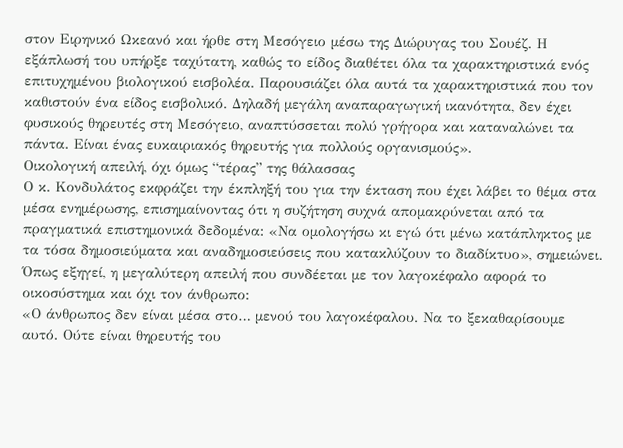στον Ειρηνικό Ωκεανό και ήρθε στη Μεσόγειο μέσω της Διώρυγας του Σουέζ. Η εξάπλωσή του υπήρξε ταχύτατη, καθώς το είδος διαθέτει όλα τα χαρακτηριστικά ενός επιτυχημένου βιολογικού εισβολέα. Παρουσιάζει όλα αυτά τα χαρακτηριστικά που τον καθιστούν ένα είδος εισβολικό. Δηλαδή μεγάλη αναπαραγωγική ικανότητα, δεν έχει φυσικούς θηρευτές στη Μεσόγειο, αναπτύσσεται πολύ γρήγορα και καταναλώνει τα πάντα. Είναι ένας ευκαιριακός θηρευτής για πολλούς οργανισμούς».
Οικολογική απειλή, όχι όμως “τέρας” της θάλασσας
Ο κ. Κονδυλάτος εκφράζει την έκπληξή του για την έκταση που έχει λάβει το θέμα στα μέσα ενημέρωσης, επισημαίνοντας ότι η συζήτηση συχνά απομακρύνεται από τα πραγματικά επιστημονικά δεδομένα: «Να ομολογήσω κι εγώ ότι μένω κατάπληκτος με τα τόσα δημοσιεύματα και αναδημοσιεύσεις που κατακλύζουν το διαδίκτυο», σημειώνει.
Όπως εξηγεί, η μεγαλύτερη απειλή που συνδέεται με τον λαγοκέφαλο αφορά το οικοσύστημα και όχι τον άνθρωπο:
«Ο άνθρωπος δεν είναι μέσα στο… μενού του λαγοκέφαλου. Να το ξεκαθαρίσουμε αυτό. Ούτε είναι θηρευτής του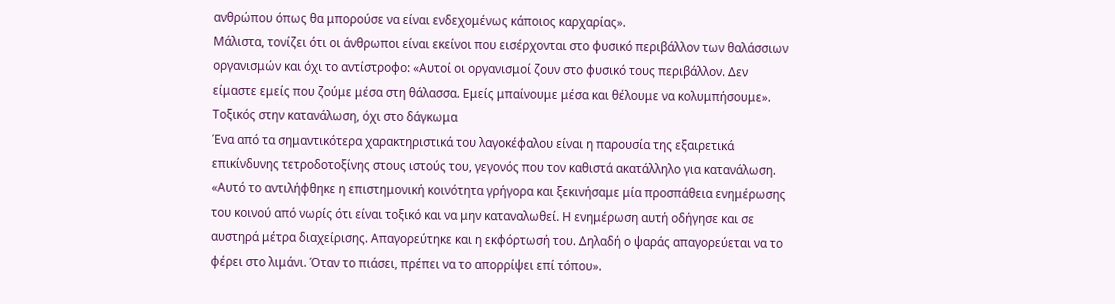ανθρώπου όπως θα μπορούσε να είναι ενδεχομένως κάποιος καρχαρίας».
Μάλιστα, τονίζει ότι οι άνθρωποι είναι εκείνοι που εισέρχονται στο φυσικό περιβάλλον των θαλάσσιων οργανισμών και όχι το αντίστροφο: «Αυτοί οι οργανισμοί ζουν στο φυσικό τους περιβάλλον. Δεν είμαστε εμείς που ζούμε μέσα στη θάλασσα. Εμείς μπαίνουμε μέσα και θέλουμε να κολυμπήσουμε».
Τοξικός στην κατανάλωση, όχι στο δάγκωμα
Ένα από τα σημαντικότερα χαρακτηριστικά του λαγοκέφαλου είναι η παρουσία της εξαιρετικά επικίνδυνης τετροδοτοξίνης στους ιστούς του, γεγονός που τον καθιστά ακατάλληλο για κατανάλωση.
«Αυτό το αντιλήφθηκε η επιστημονική κοινότητα γρήγορα και ξεκινήσαμε μία προσπάθεια ενημέρωσης του κοινού από νωρίς ότι είναι τοξικό και να μην καταναλωθεί. Η ενημέρωση αυτή οδήγησε και σε αυστηρά μέτρα διαχείρισης. Απαγορεύτηκε και η εκφόρτωσή του. Δηλαδή ο ψαράς απαγορεύεται να το φέρει στο λιμάνι. Όταν το πιάσει, πρέπει να το απορρίψει επί τόπου».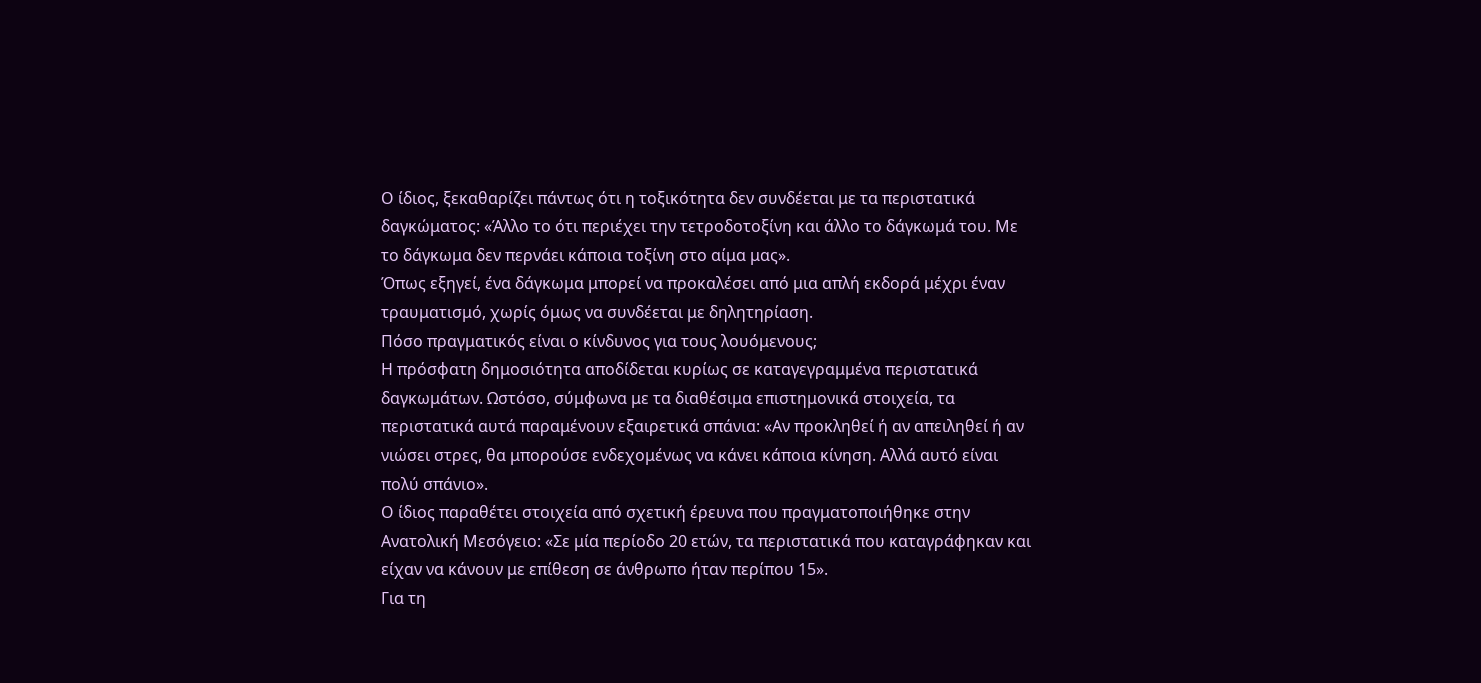Ο ίδιος, ξεκαθαρίζει πάντως ότι η τοξικότητα δεν συνδέεται με τα περιστατικά δαγκώματος: «Άλλο το ότι περιέχει την τετροδοτοξίνη και άλλο το δάγκωμά του. Με το δάγκωμα δεν περνάει κάποια τοξίνη στο αίμα μας».
Όπως εξηγεί, ένα δάγκωμα μπορεί να προκαλέσει από μια απλή εκδορά μέχρι έναν τραυματισμό, χωρίς όμως να συνδέεται με δηλητηρίαση.
Πόσο πραγματικός είναι ο κίνδυνος για τους λουόμενους;
Η πρόσφατη δημοσιότητα αποδίδεται κυρίως σε καταγεγραμμένα περιστατικά δαγκωμάτων. Ωστόσο, σύμφωνα με τα διαθέσιμα επιστημονικά στοιχεία, τα περιστατικά αυτά παραμένουν εξαιρετικά σπάνια: «Αν προκληθεί ή αν απειληθεί ή αν νιώσει στρες, θα μπορούσε ενδεχομένως να κάνει κάποια κίνηση. Αλλά αυτό είναι πολύ σπάνιο».
Ο ίδιος παραθέτει στοιχεία από σχετική έρευνα που πραγματοποιήθηκε στην Ανατολική Μεσόγειο: «Σε μία περίοδο 20 ετών, τα περιστατικά που καταγράφηκαν και είχαν να κάνουν με επίθεση σε άνθρωπο ήταν περίπου 15».
Για τη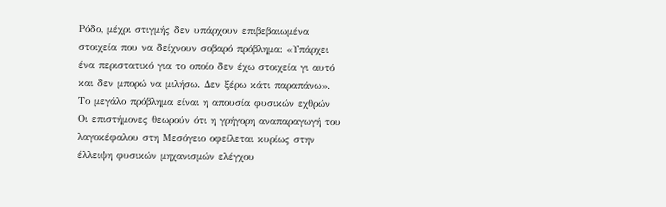Ρόδο, μέχρι στιγμής δεν υπάρχουν επιβεβαιωμένα στοιχεία που να δείχνουν σοβαρό πρόβλημα: «Υπάρχει ένα περιστατικό για το οποίο δεν έχω στοιχεία γι αυτό και δεν μπορώ να μιλήσω. Δεν ξέρω κάτι παραπάνω».
Το μεγάλο πρόβλημα είναι η απουσία φυσικών εχθρών
Οι επιστήμονες θεωρούν ότι η γρήγορη αναπαραγωγή του λαγοκέφαλου στη Μεσόγειο οφείλεται κυρίως στην έλλειψη φυσικών μηχανισμών ελέγχου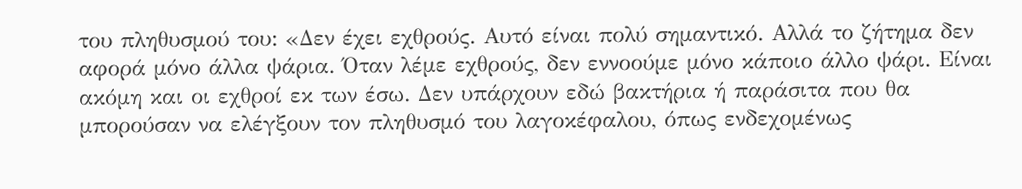του πληθυσμού του: «Δεν έχει εχθρούς. Αυτό είναι πολύ σημαντικό. Αλλά το ζήτημα δεν αφορά μόνο άλλα ψάρια. Όταν λέμε εχθρούς, δεν εννοούμε μόνο κάποιο άλλο ψάρι. Είναι ακόμη και οι εχθροί εκ των έσω. Δεν υπάρχουν εδώ βακτήρια ή παράσιτα που θα μπορούσαν να ελέγξουν τον πληθυσμό του λαγοκέφαλου, όπως ενδεχομένως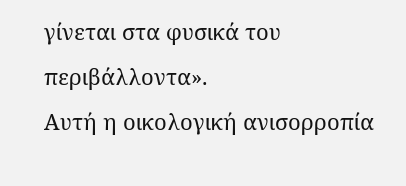γίνεται στα φυσικά του περιβάλλοντα».
Αυτή η οικολογική ανισορροπία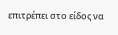επιτρέπει στο είδος να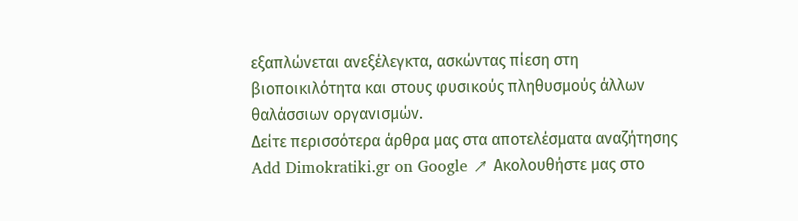εξαπλώνεται ανεξέλεγκτα, ασκώντας πίεση στη βιοποικιλότητα και στους φυσικούς πληθυσμούς άλλων θαλάσσιων οργανισμών.
Δείτε περισσότερα άρθρα μας στα αποτελέσματα αναζήτησης
Add Dimokratiki.gr on Google ↗ Ακολουθήστε μας στο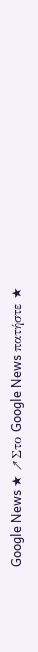Google News ★ ↗Στο Google News πατήστε ★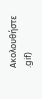Ακολουθήστε
.gif)